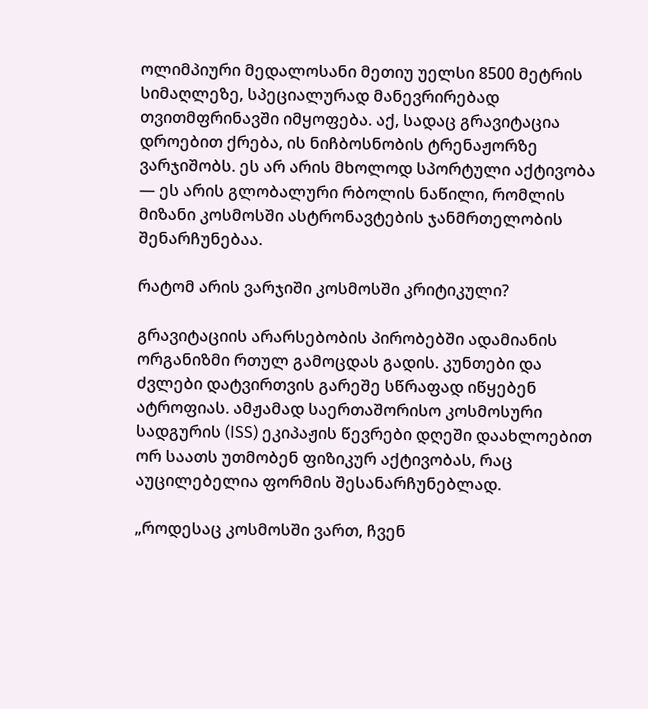ოლიმპიური მედალოსანი მეთიუ უელსი 8500 მეტრის სიმაღლეზე, სპეციალურად მანევრირებად თვითმფრინავში იმყოფება. აქ, სადაც გრავიტაცია დროებით ქრება, ის ნიჩბოსნობის ტრენაჟორზე ვარჯიშობს. ეს არ არის მხოლოდ სპორტული აქტივობა — ეს არის გლობალური რბოლის ნაწილი, რომლის მიზანი კოსმოსში ასტრონავტების ჯანმრთელობის შენარჩუნებაა.

რატომ არის ვარჯიში კოსმოსში კრიტიკული?

გრავიტაციის არარსებობის პირობებში ადამიანის ორგანიზმი რთულ გამოცდას გადის. კუნთები და ძვლები დატვირთვის გარეშე სწრაფად იწყებენ ატროფიას. ამჟამად საერთაშორისო კოსმოსური სადგურის (ISS) ეკიპაჟის წევრები დღეში დაახლოებით ორ საათს უთმობენ ფიზიკურ აქტივობას, რაც აუცილებელია ფორმის შესანარჩუნებლად.

„როდესაც კოსმოსში ვართ, ჩვენ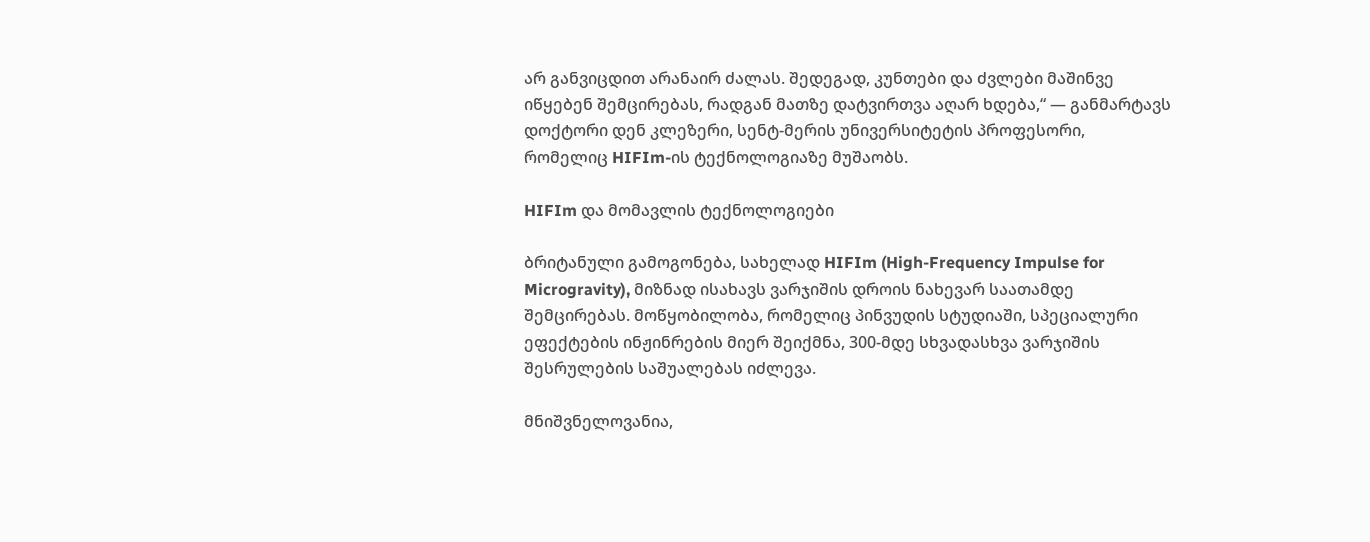არ განვიცდით არანაირ ძალას. შედეგად, კუნთები და ძვლები მაშინვე იწყებენ შემცირებას, რადგან მათზე დატვირთვა აღარ ხდება,“ — განმარტავს დოქტორი დენ კლეზერი, სენტ-მერის უნივერსიტეტის პროფესორი, რომელიც HIFIm-ის ტექნოლოგიაზე მუშაობს.

HIFIm და მომავლის ტექნოლოგიები

ბრიტანული გამოგონება, სახელად HIFIm (High-Frequency Impulse for Microgravity), მიზნად ისახავს ვარჯიშის დროის ნახევარ საათამდე შემცირებას. მოწყობილობა, რომელიც პინვუდის სტუდიაში, სპეციალური ეფექტების ინჟინრების მიერ შეიქმნა, 300-მდე სხვადასხვა ვარჯიშის შესრულების საშუალებას იძლევა.

მნიშვნელოვანია,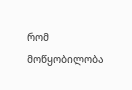რომ მოწყობილობა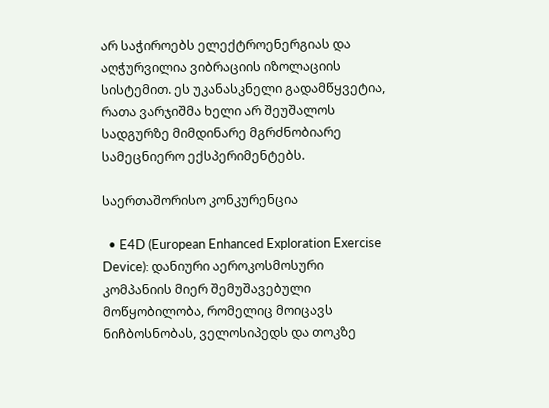არ საჭიროებს ელექტროენერგიას და აღჭურვილია ვიბრაციის იზოლაციის სისტემით. ეს უკანასკნელი გადამწყვეტია, რათა ვარჯიშმა ხელი არ შეუშალოს სადგურზე მიმდინარე მგრძნობიარე სამეცნიერო ექსპერიმენტებს.

საერთაშორისო კონკურენცია

  • E4D (European Enhanced Exploration Exercise Device): დანიური აეროკოსმოსური კომპანიის მიერ შემუშავებული მოწყობილობა, რომელიც მოიცავს ნიჩბოსნობას, ველოსიპედს და თოკზე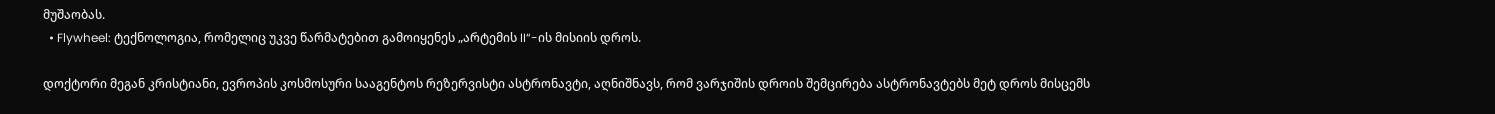მუშაობას.
  • Flywheel: ტექნოლოგია, რომელიც უკვე წარმატებით გამოიყენეს „არტემის II“-ის მისიის დროს.

დოქტორი მეგან კრისტიანი, ევროპის კოსმოსური სააგენტოს რეზერვისტი ასტრონავტი, აღნიშნავს, რომ ვარჯიშის დროის შემცირება ასტრონავტებს მეტ დროს მისცემს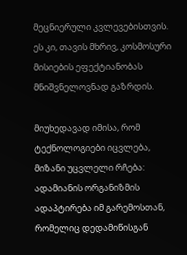მეცნიერული კვლევებისთვის. ეს კი, თავის მხრივ, კოსმოსური მისიების ეფექტიანობას მნიშვნელოვნად გაზრდის.

მიუხედავად იმისა, რომ ტექნოლოგიები იცვლება, მიზანი უცვლელი რჩება: ადამიანის ორგანიზმის ადაპტირება იმ გარემოსთან, რომელიც დედამიწისგან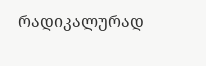რადიკალურად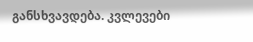განსხვავდება. კვლევები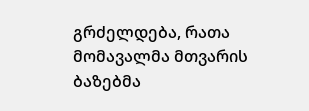გრძელდება, რათა მომავალმა მთვარის ბაზებმა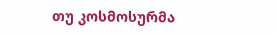თუ კოსმოსურმა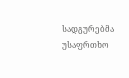სადგურებმა უსაფრთხო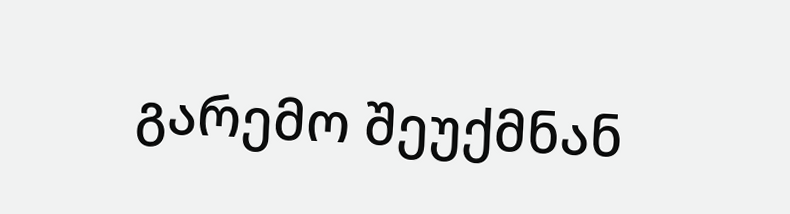გარემო შეუქმნან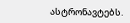ასტრონავტებს.